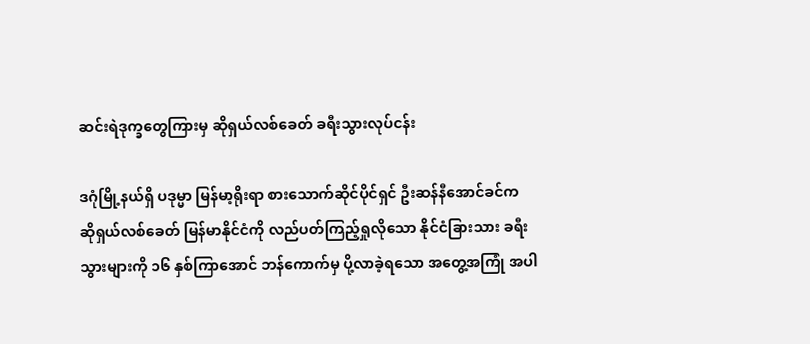ဆင်းရဲဒုက္ခတွေကြားမှ ဆိုရှယ်လစ်ခေတ် ခရီးသွားလုပ်ငန်း

ဒဂုံမြို့နယ်ရှိ ပဒုမ္မာ မြန်မာ့ရိုးရာ စားသောက်ဆိုင်ပိုင်ရှင် ဦးဆန်နီအောင်ခင်က ဆိုရှယ်လစ်ခေတ် မြန်မာနိုင်ငံကို လည်ပတ်ကြည့်ရှုလိုသော နိုင်ငံခြားသား ခရီးသွားများကို ၁၆ နှစ်ကြာအောင် ဘန်ကောက်မှ ပို့လာခဲ့ရသော အတွေ့အကြုံ အပါ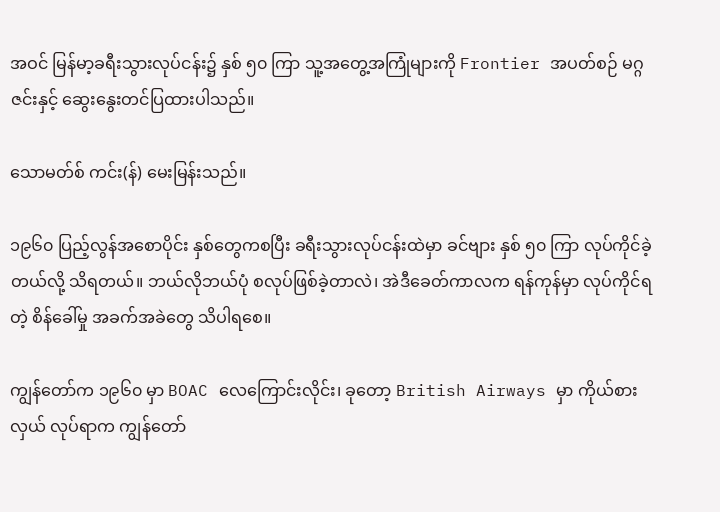အဝင် မြန်မာ့ခရီးသွားလုပ်ငန်း၌ နှစ် ၅၀ ကြာ သူ့အတွေ့အကြုံများကို Frontier အပတ်စဉ် မဂ္ဂဇင်းနှင့် ဆွေးနွေးတင်ပြထားပါသည်။

သောမတ်စ် ကင်း(န်) မေးမြန်းသည်။

၁၉၆၀ ပြည့်လွန်အစောပိုင်း နှစ်တွေကစပြီး ခရီးသွားလုပ်ငန်းထဲမှာ ခင်ဗျား နှစ် ၅၀ ကြာ လုပ်ကိုင်ခဲ့တယ်လို့ သိရတယ်။ ဘယ်လိုဘယ်ပုံ စလုပ်ဖြစ်ခဲ့တာလဲ၊ အဲဒီခေတ်ကာလက ရန်ကုန်မှာ လုပ်ကိုင်ရတဲ့ စိန်ခေါ်မှု အခက်အခဲတွေ သိပါရစေ။

ကျွန်တော်က ၁၉၆၀ မှာ BOAC လေကြောင်းလိုင်း၊ ခုတော့ British Airways မှာ ကိုယ်စားလှယ် လုပ်ရာက ကျွန်တော်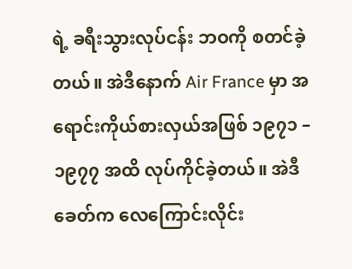ရဲ့ ခရီးသွားလုပ်ငန်း ဘဝကို စတင်ခဲ့တယ်။ အဲဒီနောက် Air France မှာ အရောင်းကိုယ်စားလှယ်အဖြစ် ၁၉၇၁ – ၁၉၇၇ အထိ လုပ်ကိုင်ခဲ့တယ်။ အဲဒီခေတ်က လေကြောင်းလိုင်း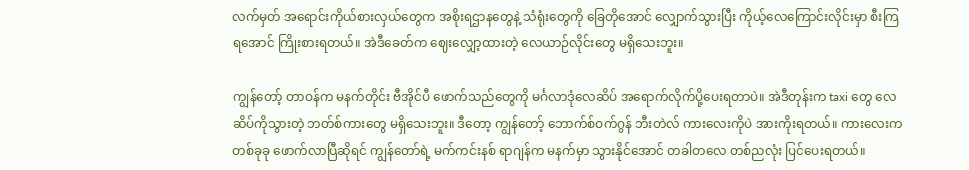လက်မှတ် အရောင်းကိုယ်စားလှယ်တွေက အစိုးရဌာနတွေနဲ့ သံရုံးတွေကို ခြေတိုအောင် လျှောက်သွားပြီး ကိုယ့်လေကြောင်းလိုင်းမှာ စီးကြရအောင် ကြိုးစားရတယ်။ အဲဒီခေတ်က ဈေးလျှော့ထားတဲ့ လေယာဉ်လိုင်းတွေ မရှိသေးဘူး။

ကျွန်တော့် တာဝန်က မနက်တိုင်း ဗီအိုင်ပီ ဖောက်သည်တွေကို မင်္ဂလာဒုံလေဆိပ် အရောက်လိုက်ပို့ပေးရတာပဲ။ အဲဒီတုန်းက taxi တွေ လေဆိပ်ကိုသွားတဲ့ ဘတ်စ်ကားတွေ မရှိသေးဘူး။ ဒီတော့ ကျွန်တော့် ဘောက်စ်ဝက်ဂွန် ဘီးတဲလ် ကားလေးကိုပဲ အားကိုးရတယ်။ ကားလေးက တစ်ခုခု ဖောက်လာပြီဆိုရင် ကျွန်တော်ရဲ့ မက်ကင်းနစ် ရာဂျန်က မနက်မှာ သွားနိုင်အောင် တခါတလေ တစ်ညလုံး ပြင်ပေးရတယ်။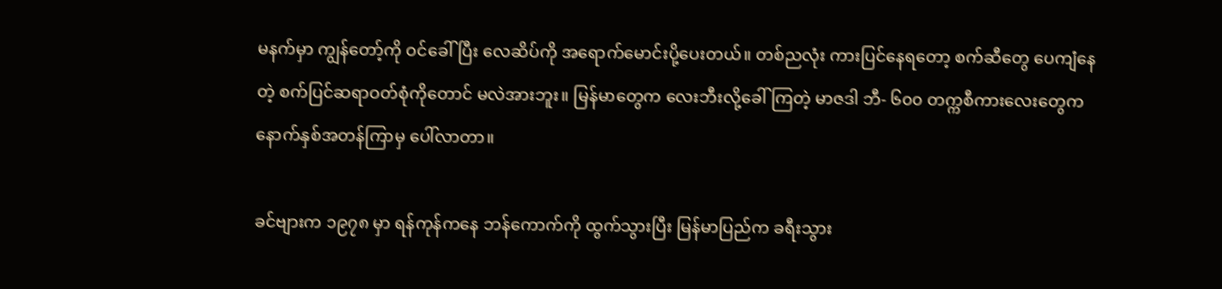မနက်မှာ ကျွန်တော့်ကို ဝင်ခေါ်ပြီး လေဆိပ်ကို အရောက်မောင်းပို့ပေးတယ်။ တစ်ညလုံး ကားပြင်နေရတော့ စက်ဆီတွေ ပေကျံနေတဲ့ စက်ပြင်ဆရာဝတ်စုံကိုတောင် မလဲအားဘူး။ မြန်မာတွေက လေးဘီးလို့ခေါ်ကြတဲ့ မာဇဒါ ဘီ- ၆၀၀ တက္ကစီကားလေးတွေက နောက်နှစ်အတန်ကြာမှ ပေါ်လာတာ။

ခင်ဗျားက ၁၉၇၈ မှာ ရန်ကုန်ကနေ ဘန်ကောက်ကို ထွက်သွားပြီး မြန်မာပြည်က ခရီးသွား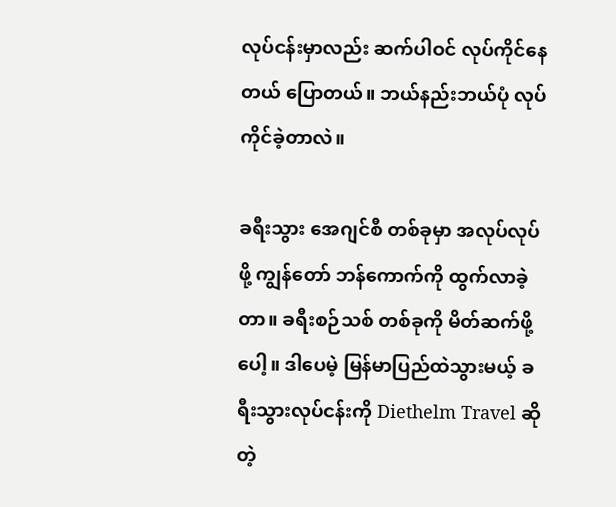လုပ်ငန်းမှာလည်း ဆက်ပါဝင် လုပ်ကိုင်နေတယ် ပြောတယ်။ ဘယ်နည်းဘယ်ပုံ လုပ်ကိုင်ခဲ့တာလဲ။

ခရီးသွား အေဂျင်စီ တစ်ခုမှာ အလုပ်လုပ်ဖို့ ကျွန်တော် ဘန်ကောက်ကို ထွက်လာခဲ့တာ။ ခရီးစဉ်သစ် တစ်ခုကို မိတ်ဆက်ဖို့ပေါ့။ ဒါပေမဲ့ မြန်မာပြည်ထဲသွားမယ့် ခရီးသွားလုပ်ငန်းကို Diethelm Travel ဆိုတဲ့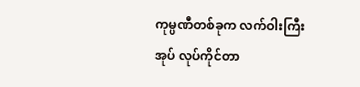ကုမ္ပဏီတစ်ခုက လက်ဝါးကြီးအုပ် လုပ်ကိုင်တာ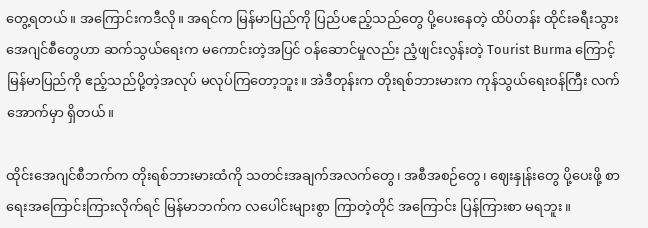တွေ့ရတယ်။ အကြောင်းကဒီလို။ အရင်က မြန်မာပြည်ကို ပြည်ပဧည့်သည်တွေ ပို့ပေးနေတဲ့ ထိပ်တန်း ထိုင်းခရီးသွား အေဂျင်စီတွေဟာ ဆက်သွယ်ရေးက မကောင်းတဲ့အပြင် ဝန်ဆောင်မှုလည်း ညံ့ဖျင်းလွန်းတဲ့ Tourist Burma ကြောင့် မြန်မာပြည်ကို ဧည့်သည်ပို့တဲ့အလုပ် မလုပ်ကြတော့ဘူး။ အဲဒီတုန်းက တိုးရစ်ဘားမားက ကုန်သွယ်ရေးဝန်ကြီး လက်အောက်မှာ ရှိတယ်။

ထိုင်းအေဂျင်စီဘက်က တိုးရစ်ဘားမားထံကို သတင်းအချက်အလက်တွေ၊ အစီအစဉ်တွေ၊ ဈေးနှုန်းတွေ ပို့ပေးဖို့ စာရေးအကြောင်းကြားလိုက်ရင် မြန်မာဘက်က လပေါင်းများစွာ ကြာတဲ့တိုင် အကြောင်း ပြန်ကြားစာ မရဘူး။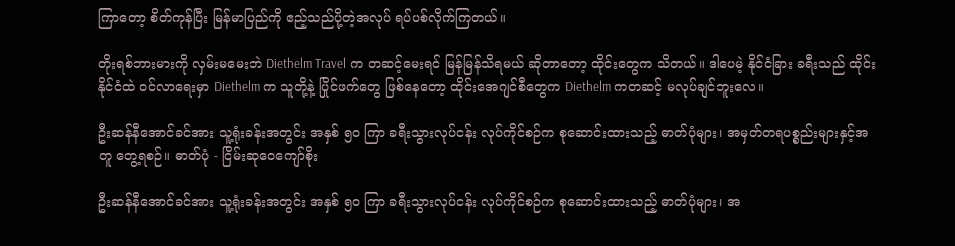ကြာတော့ စိတ်ကုန်ပြီး မြန်မာပြည်ကို ဧည့်သည်ပို့တဲ့အလုပ် ရပ်ပစ်လိုက်ကြတယ်။

တိုးရစ်ဘားမားကို လှမ်းမမေးဘဲ Diethelm Travel က တဆင့်မေးရင် မြန်မြန်သိရမယ် ဆိုတာတော့ ထိုင်းတွေက သိတယ်။ ဒါပေမဲ့ နိုင်ငံခြား ခရီးသည် ထိုင်းနိုင်ငံထဲ ဝင်လာရေးမှာ Diethelm က သူတို့နဲ့ ပြိုင်ဖက်တွေ ဖြစ်နေတော့ ထိုင်းအေဂျင်စီတွေက Diethelm ကတဆင့် မလုပ်ချင်ဘူးလေ။

ဦးဆန်နီအောင်ခင်အား သူ့ရုံးခန်းအတွင်း အနှစ် ၅၀ ကြာ ခရီးသွားလုပ်ငန်း လုပ်ကိုင်စဉ်က စုဆောင်းထားသည့် ဓာတ်ပုံများ၊ အမှတ်တရပစ္စည်းများနှင့်အတူ တွေ့ရစဉ်။ ဓာတ်ပုံ - ငြိမ်းဆုဝေကျော်စိုး

ဦးဆန်နီအောင်ခင်အား သူ့ရုံးခန်းအတွင်း အနှစ် ၅၀ ကြာ ခရီးသွားလုပ်ငန်း လုပ်ကိုင်စဉ်က စုဆောင်းထားသည့် ဓာတ်ပုံများ၊ အ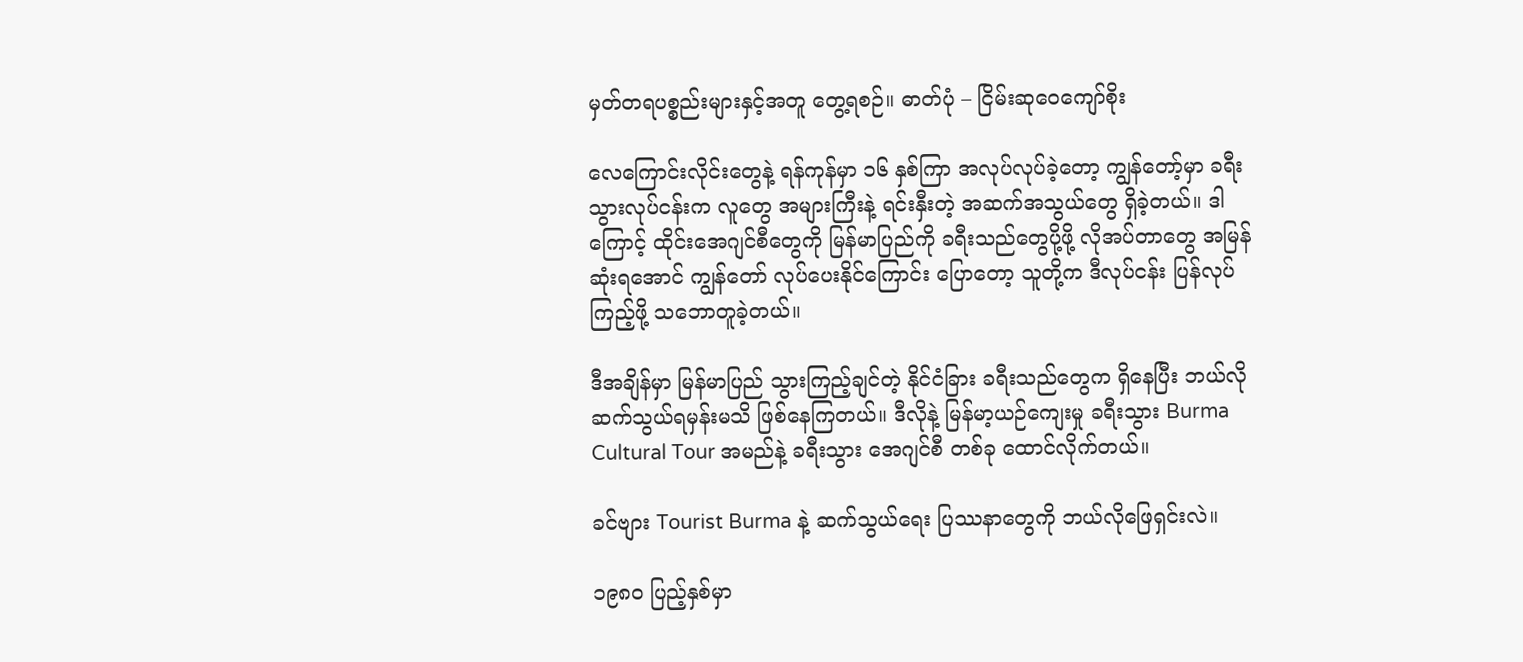မှတ်တရပစ္စည်းများနှင့်အတူ တွေ့ရစဉ်။ ဓာတ်ပုံ – ငြိမ်းဆုဝေကျော်စိုး

လေကြောင်းလိုင်းတွေနဲ့ ရန်ကုန်မှာ ၁၆ နှစ်ကြာ အလုပ်လုပ်ခဲ့တော့ ကျွန်တော့်မှာ ခရီးသွားလုပ်ငန်းက လူတွေ အများကြီးနဲ့ ရင်းနှီးတဲ့ အဆက်အသွယ်တွေ ရှိခဲ့တယ်။ ဒါကြောင့် ထိုင်းအေဂျင်စီတွေကို မြန်မာပြည်ကို ခရီးသည်တွေပို့ဖို့ လိုအပ်တာတွေ အမြန်ဆုံးရအောင် ကျွန်တော် လုပ်ပေးနိုင်ကြောင်း ပြောတော့ သူတို့က ဒီလုပ်ငန်း ပြန်လုပ်ကြည့်ဖို့ သဘောတူခဲ့တယ်။

ဒီအချိန်မှာ မြန်မာပြည် သွားကြည့်ချင်တဲ့ နိုင်ငံခြား ခရီးသည်တွေက ရှိနေပြီး ဘယ်လို ဆက်သွယ်ရမှန်းမသိ ဖြစ်နေကြတယ်။ ဒီလိုနဲ့ မြန်မာ့ယဉ်ကျေးမှု ခရီးသွား Burma Cultural Tour အမည်နဲ့ ခရီးသွား အေဂျင်စီ တစ်ခု ထောင်လိုက်တယ်။

ခင်ဗျား Tourist Burma နဲ့ ဆက်သွယ်ရေး ပြဿနာတွေကို ဘယ်လိုဖြေရှင်းလဲ။

၁၉၈၀ ပြည့်နှစ်မှာ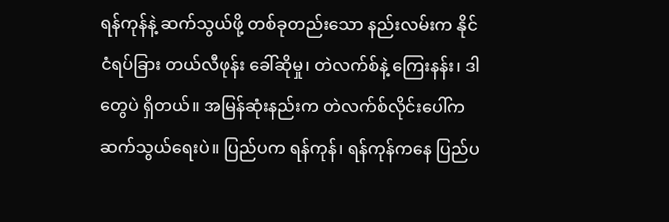ရန်ကုန်နဲ့ ဆက်သွယ်ဖို့ တစ်ခုတည်းသော နည်းလမ်းက နိုင်ငံရပ်ခြား တယ်လီဖုန်း ခေါ်ဆိုမှု၊ တဲလက်စ်နဲ့ ကြေးနန်း၊ ဒါတွေပဲ ရှိတယ်။ အမြန်ဆုံးနည်းက တဲလက်စ်လိုင်းပေါ်က ဆက်သွယ်ရေးပဲ။ ပြည်ပက ရန်ကုန်၊ ရန်ကုန်ကနေ ပြည်ပ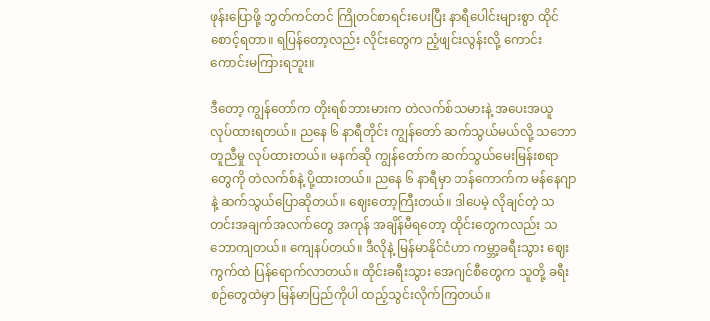ဖုန်းပြောဖို့ ဘွတ်ကင်တင် ကြိုတင်စာရင်းပေးပြီး နာရီပေါင်းများစွာ ထိုင်စောင့်ရတာ။ ရပြန်တော့လည်း လိုင်းတွေက ညံ့ဖျင်းလွန်းလို့ ကောင်းကောင်းမကြားရဘူး။

ဒီတော့ ကျွန်တော်က တိုးရစ်ဘားမားက တဲလက်စ်သမားနဲ့ အပေးအယူ လုပ်ထားရတယ်။ ညနေ ၆ နာရီတိုင်း ကျွန်တော် ဆက်သွယ်မယ်လို့ သဘောတူညီမှု လုပ်ထားတယ်။ မနက်ဆို ကျွန်တော်က ဆက်သွယ်မေးမြန်းစရာတွေကို တဲလက်စ်နဲ့ ပို့ထားတယ်။ ညနေ ၆ နာရီမှာ ဘန်ကောက်က မန်နေဂျာနဲ့ ဆက်သွယ်ပြောဆိုတယ်။ ဈေးတော့ကြီးတယ်။ ဒါပေမဲ့ လိုချင်တဲ့ သတင်းအချက်အလက်တွေ အကုန် အချိန်မီရတော့ ထိုင်းတွေကလည်း သဘောကျတယ်။ ကျေနပ်တယ်။ ဒီလိုနဲ့ မြန်မာနိုင်ငံဟာ ကမ္ဘာ့ခရီးသွား ဈေးကွက်ထဲ ပြန်ရောက်လာတယ်။ ထိုင်းခရီးသွား အေဂျင်စီတွေက သူတို့ ခရီးစဉ်တွေထဲမှာ မြန်မာပြည်ကိုပါ ထည့်သွင်းလိုက်ကြတယ်။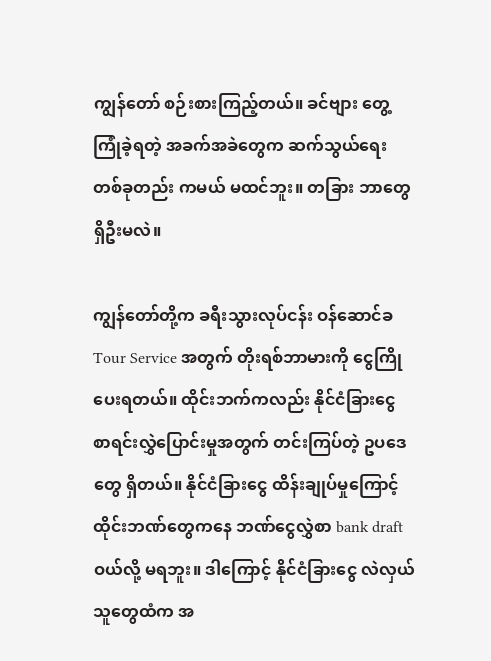ကျွန်တော် စဉ်းစားကြည့်တယ်။ ခင်ဗျား တွေ့ကြုံခဲ့ရတဲ့ အခက်အခဲတွေက ဆက်သွယ်ရေး တစ်ခုတည်း ကမယ် မထင်ဘူး။ တခြား ဘာတွေ ရှိဦးမလဲ။

ကျွန်တော်တို့က ခရီးသွားလုပ်ငန်း ဝန်ဆောင်ခ Tour Service အတွက် တိုးရစ်ဘာမားကို ငွေကြိုပေးရတယ်။ ထိုင်းဘက်ကလည်း နိုင်ငံခြားငွေ စာရင်းလွှဲပြောင်းမှုအတွက် တင်းကြပ်တဲ့ ဥပဒေတွေ ရှိတယ်။ နိုင်ငံခြားငွေ ထိန်းချုပ်မှုကြောင့် ထိုင်းဘဏ်တွေကနေ ဘဏ်ငွေလွှဲစာ bank draft ဝယ်လို့ မရဘူး။ ဒါကြောင့် နိုင်ငံခြားငွေ လဲလှယ်သူတွေထံက အ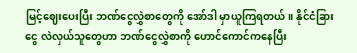မြင့်ဈေးပေးပြီး ဘဏ်ငွေလွှဲစာတွေကို အော်ဒါ မှာယူကြရတယ်။ နိုင်ငံခြားငွေ လဲလှယ်သူတွေဟာ ဘဏ်ငွေလွှဲစာကို ဟောင်ကောင်ကနေပြီး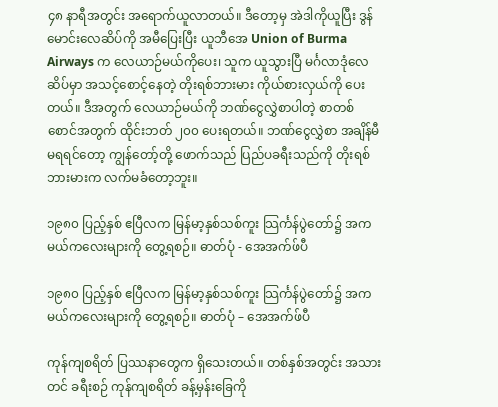၄၈ နာရီအတွင်း အရောက်ယူလာတယ်။ ဒီတော့မှ အဲဒါကိုယူပြီး ဒွန်မောင်းလေဆိပ်ကို အမီပြေးပြီး ယူဘီအေ Union of Burma Airways က လေယာဉ်မယ်ကိုပေး၊ သူက ယူသွားပြီ မင်္ဂလာဒုံလေဆိပ်မှာ အသင့်စောင့်နေတဲ့ တိုးရစ်ဘားမား ကိုယ်စားလှယ်ကို ပေးတယ်။ ဒီအတွက် လေယာဉ်မယ်ကို ဘဏ်ငွေလွှဲစာပါတဲ့ စာတစ်စောင်အတွက် ထိုင်းဘတ် ၂၀၀ ပေးရတယ်။ ဘဏ်ငွေလွှဲစာ အချိန်မီ မရရင်တော့ ကျွန်တော့်တို့ ဖောက်သည် ပြည်ပခရီးသည်ကို တိုးရစ်ဘားမားက လက်မခံတော့ဘူး။

၁၉၈၀ ပြည့်နှစ် ဧပြီလက မြန်မာ့နှစ်သစ်ကူး သြင်္ကန်ပွဲတော်၌ အကမယ်ကလေးများကို တွေ့ရစဉ်။ ဓာတ်ပုံ - အေအက်ဖ်ပီ

၁၉၈၀ ပြည့်နှစ် ဧပြီလက မြန်မာ့နှစ်သစ်ကူး သြင်္ကန်ပွဲတော်၌ အကမယ်ကလေးများကို တွေ့ရစဉ်။ ဓာတ်ပုံ – အေအက်ဖ်ပီ

ကုန်ကျစရိတ် ပြဿနာတွေက ရှိသေးတယ်။ တစ်နှစ်အတွင်း အသားတင် ခရီးစဉ် ကုန်ကျစရိတ် ခန့်မှန်းခြေကို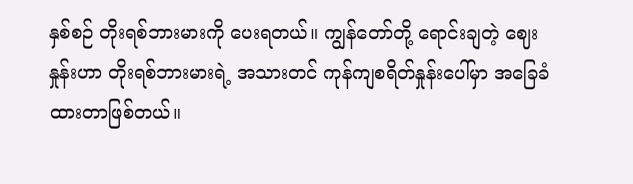နှစ်စဉ် တိုးရစ်ဘားမားကို ပေးရတယ်။ ကျွန်တော်တို့ ရောင်းချတဲ့ ဈေးနှုန်းဟာ တိုးရစ်ဘားမားရဲ့ အသားတင် ကုန်ကျစရိတ်နှုန်းပေါ်မှာ အခြေခံထားတာဖြစ်တယ်။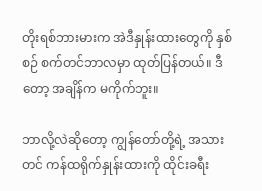တိုးရစ်ဘားမားက အဲဒီနှုန်းထားတွေကို နှစ်စဉ် စက်တင်ဘာလမှာ ထုတ်ပြန်တယ်။ ဒီတော့ အချိန်က မကိုက်ဘူး။

ဘာလို့လဲဆိုတော့ ကျွန်တော်တို့ရဲ့ အသားတင် ကန်ထရိုက်နှုန်းထားကို ထိုင်းခရီး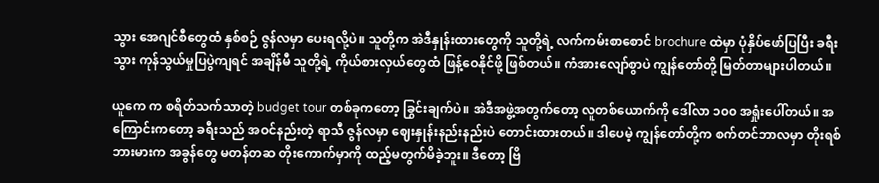သွား အေဂျင်စီတွေထံ နှစ်စဉ် ဇွန်လမှာ ပေးရလို့ပဲ။ သူတို့က အဲဒီနှုန်းထားတွေကို သူတို့ရဲ့ လက်ကမ်းစာစောင် brochure ထဲမှာ ပုံနှိပ်ဖော်ပြပြီး ခရီးသွား ကုန်သွယ်မှုပြပွဲကျရင် အချိန်မီ သူတို့ရဲ့ ကိုယ်စားလှယ်တွေထံ ဖြန့်ဝေနိုင်ဖို့ ဖြစ်တယ်။ ကံအားလျော်စွာပဲ ကျွန်တော်တို့ မြတ်တာများပါတယ်။

ယူကေ က စရိတ်သက်သာတဲ့ budget tour တစ်ခုကတော့ ခြွင်းချက်ပဲ။ အဲဒီအဖွဲ့အတွက်တော့ လူတစ်ယောက်ကို ဒေါ်လာ ၁၀၀ အရှုံးပေါ်တယ်။ အကြောင်းကတော့ ခရီးသည် အဝင်နည်းတဲ့ ရာသီ ဇွန်လမှာ ဈေးနှုန်းနည်းနည်းပဲ တောင်းထားတယ်။ ဒါပေမဲ့ ကျွန်တော်တို့က စက်တင်ဘာလမှာ တိုးရစ်ဘားမားက အခွန်တွေ မတန်တဆ တိုးကောက်မှာကို ထည့်မတွက်မိခဲ့ဘူး။ ဒီတော့ ဗြိ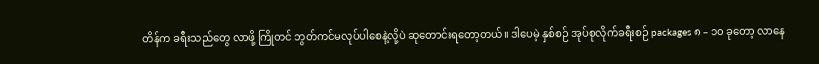တိန်က ခရီးသည်တွေ လာဖို့ ကြိုတင် ဘွတ်ကင်မလုပ်ပါစေနဲ့လို့ပဲ ဆုတောင်းရတော့တယ်။ ဒါပေမဲ့ နှစ်စဉ် အုပ်စုလိုက်ခရီးစဉ် packages ၈ – ၁၀ ခုတော့ လာနေ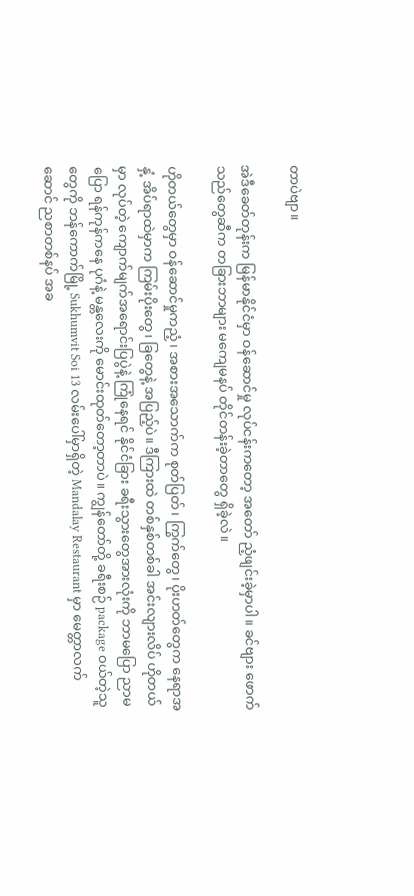တာပဲဗျာ။

အဲဒီခေတ်တုန်းက မြန်မာနိုင်ငံမှာ ဝန်ဆောင်မှု လုပ်ငန်းကတော့ အတော် ညံ့ဖျင်းခဲ့မှာပါ။ ခင်ဗျား ဖောက်သည်တွေဆီက တခြားဘာများ မကျေမနပ် တိုင်တန်းခဲ့တာတွေ ရှိခဲ့လဲ။

ဟိုတယ်တွေမှာ ဝန်ဆောင်မှုကညံ့၊ အစားအသောက်က စုတ်ပြတ်၊ ကြွက်တွေ၊ ပိုးဟတ်တွေက နေရာအနှံ့ အိပ်ရာထဲမှာက ကြမ်းပိုးတွေ၊ ခြတွေနဲ့ အပြည့်ပဲ။ ဒီကြားထဲ တစ်နှစ်တစ်ခါ အင်းလျားလိပ် ဟိုတယ်မှာ လုပ်တဲ့ ကျောက်မျက်အရောင်းပြပွဲနဲ့ ကြုံနေရင် နိုင်ငံခြား ခရီးသွားတွေအားလုံးကို ဘာမပြော ညာမပြော ရန်ကုန်ကနေ ပုဂံနဲ့ မန္တလေးကို မောင်းထုတ်တော့တာပဲ။ ကျွန်တော်တို့ ခရီးစဉ် package ဝယ်တဲ့သူတွေကို ဘန်ကောက်မြို့ Sukhumvit Soi 13 လမ်းပေါ်မှာရှိတဲ့ Mandalay Restaurant မှာ မေတ္တာလက်ဆောင် ညစာတစ်နပ် အခ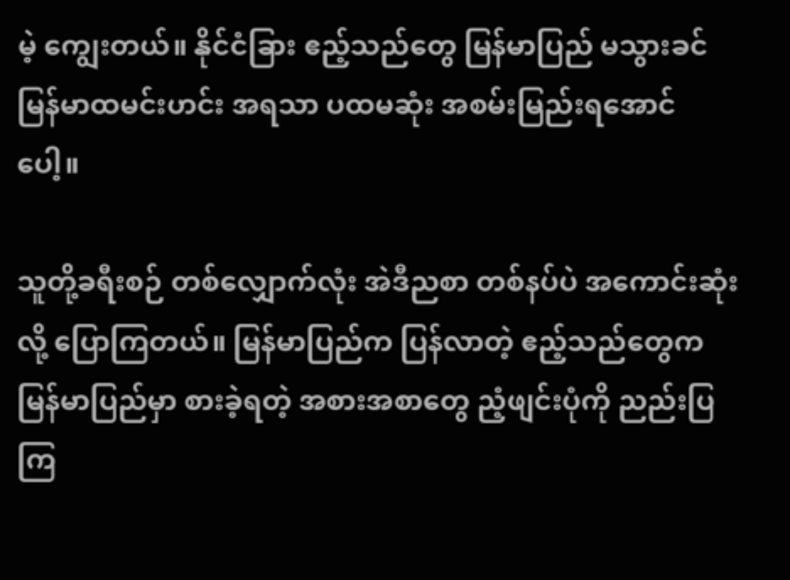မဲ့ ကျွေးတယ်။ နိုင်ငံခြား ဧည့်သည်တွေ မြန်မာပြည် မသွားခင် မြန်မာထမင်းဟင်း အရသာ ပထမဆုံး အစမ်းမြည်းရအောင်ပေါ့။

သူတို့ခရီးစဉ် တစ်လျှောက်လုံး အဲဒီညစာ တစ်နပ်ပဲ အကောင်းဆုံးလို့ ပြောကြတယ်။ မြန်မာပြည်က ပြန်လာတဲ့ ဧည့်သည်တွေက မြန်မာပြည်မှာ စားခဲ့ရတဲ့ အစားအစာတွေ ညံ့ဖျင်းပုံကို ညည်းပြကြ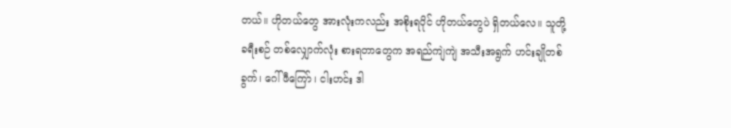တယ်။ ဟိုတယ်တွေ အားလုံးကလည်း အစိုးရပိုင် ဟိုတယ်တွေပဲ ရှိတယ်လေ။ သူတို့ ခရီးစဉ် တစ်လျှောက်လုံး စားရတာတွေက အရည်ကျဲကျဲ အသီးအရွက် ဟင်းချိုတစ်ခွက်၊ ဂေါ်ဖီကြော်၊ ငါးဟင်း ဒါ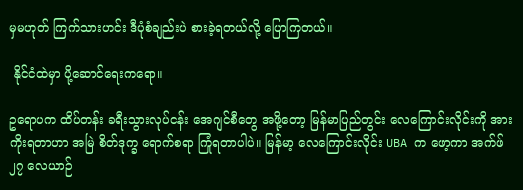မှမဟုတ် ကြက်သားဟင်း ဒီပုံစံချည်းပဲ စားခဲ့ရတယ်လို့ ပြောကြတယ်။

 နိုင်ငံထဲမှာ ပို့ဆောင်ရေးကရော။

ဥရောပက ထိပ်တန်း ခရီးသွားလုပ်ငန်း အေဂျင်စီတွေ အဖို့တော့ မြန်မာပြည်တွင်း လေကြောင်းလိုင်းကို အားကိုးရတာဟာ အမြဲ စိတ်ဒုက္ခ ရောက်စရာ ကြုံရတာပါပဲ။ မြန်မာ့ လေကြောင်းလိုင်း UBA က ဖော့ကာ အက်ဖ် ၂၇ လေယာဉ်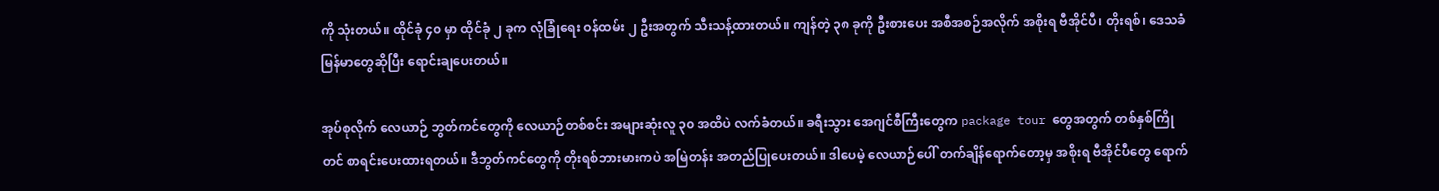ကို သုံးတယ်။ ထိုင်ခုံ ၄၀ မှာ ထိုင်ခုံ ၂ ခုက လုံခြုံရေး ဝန်ထမ်း ၂ ဦးအတွက် သီးသန့်ထားတယ်။ ကျန်တဲ့ ၃၈ ခုကို ဦးစားပေး အစီအစဉ်အလိုက် အစိုးရ ဗီအိုင်ပီ၊ တိုးရစ်၊ ဒေသခံ မြန်မာတွေဆိုပြီး ရောင်းချပေးတယ်။

အုပ်စုလိုက် လေယာဉ် ဘွတ်ကင်တွေကို လေယာဉ်တစ်စင်း အများဆုံးလူ ၃၀ အထိပဲ လက်ခံတယ်။ ခရီးသွား အေဂျင်စီကြီးတွေက package tour တွေအတွက် တစ်နှစ်ကြိုတင် စာရင်းပေးထားရတယ်။ ဒီဘွတ်ကင်တွေကို တိုးရစ်ဘားမားကပဲ အမြဲတန်း အတည်ပြုပေးတယ်။ ဒါပေမဲ့ လေယာဉ်ပေါ် တက်ချိန်ရောက်တော့မှ အစိုးရ ဗီအိုင်ပီတွေ ရောက်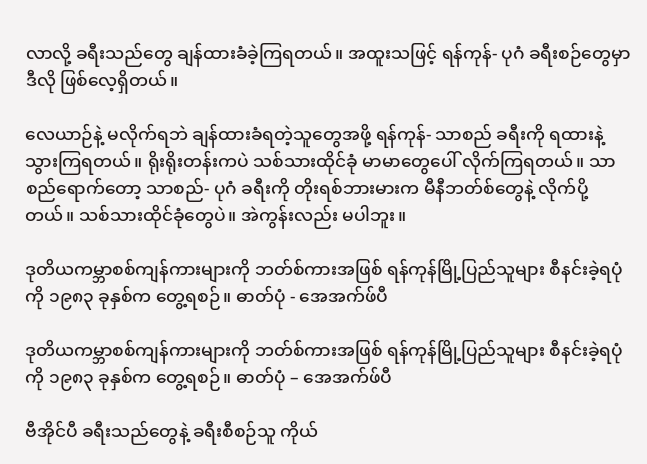လာလို့ ခရီးသည်တွေ ချန်ထားခံခဲ့ကြရတယ်။ အထူးသဖြင့် ရန်ကုန်- ပုဂံ ခရီးစဉ်တွေမှာ ဒီလို ဖြစ်လေ့ရှိတယ်။

လေယာဉ်နဲ့ မလိုက်ရဘဲ ချန်ထားခံရတဲ့သူတွေအဖို့ ရန်ကုန်- သာစည် ခရီးကို ရထားနဲ့ သွားကြရတယ်။ ရိုးရိုးတန်းကပဲ သစ်သားထိုင်ခုံ မာမာတွေပေါ် လိုက်ကြရတယ်။ သာစည်ရောက်တော့ သာစည်- ပုဂံ ခရီးကို တိုးရစ်ဘားမားက မီနီဘတ်စ်တွေနဲ့ လိုက်ပို့တယ်။ သစ်သားထိုင်ခုံတွေပဲ။ အဲကွန်းလည်း မပါဘူး။

ဒုတိယကမ္ဘာစစ်ကျန်ကားများကို ဘတ်စ်ကားအဖြစ် ရန်ကုန်မြို့ပြည်သူများ စီနင်းခဲ့ရပုံကို ၁၉၈၃ ခုနှစ်က တွေ့ရစဉ်။ ဓာတ်ပုံ - အေအက်ဖ်ပီ

ဒုတိယကမ္ဘာစစ်ကျန်ကားများကို ဘတ်စ်ကားအဖြစ် ရန်ကုန်မြို့ပြည်သူများ စီနင်းခဲ့ရပုံကို ၁၉၈၃ ခုနှစ်က တွေ့ရစဉ်။ ဓာတ်ပုံ – အေအက်ဖ်ပီ

ဗီအိုင်ပီ ခရီးသည်တွေနဲ့ ခရီးစီစဉ်သူ ကိုယ်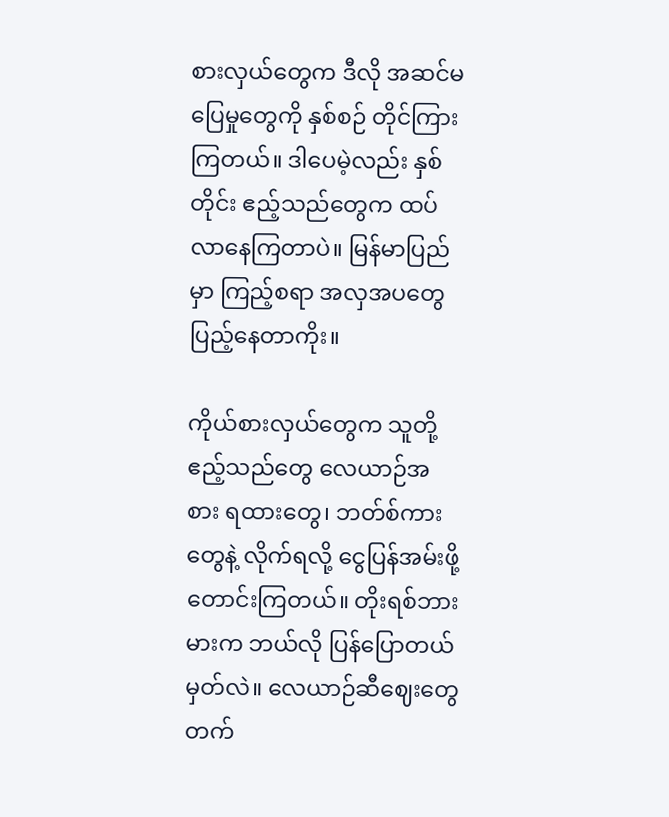စားလှယ်တွေက ဒီလို အဆင်မပြေမှုတွေကို နှစ်စဉ် တိုင်ကြားကြတယ်။ ဒါပေမဲ့လည်း နှစ်တိုင်း ဧည့်သည်တွေက ထပ်လာနေကြတာပဲ။ မြန်မာပြည်မှာ ကြည့်စရာ အလှအပတွေ ပြည့်နေတာကိုး။

ကိုယ်စားလှယ်တွေက သူတို့ဧည့်သည်တွေ လေယာဉ်အစား ရထားတွေ၊ ဘတ်စ်ကားတွေနဲ့ လိုက်ရလို့ ငွေပြန်အမ်းဖို့ တောင်းကြတယ်။ တိုးရစ်ဘားမားက ဘယ်လို ပြန်ပြောတယ် မှတ်လဲ။ လေယာဉ်ဆီဈေးတွေ တက်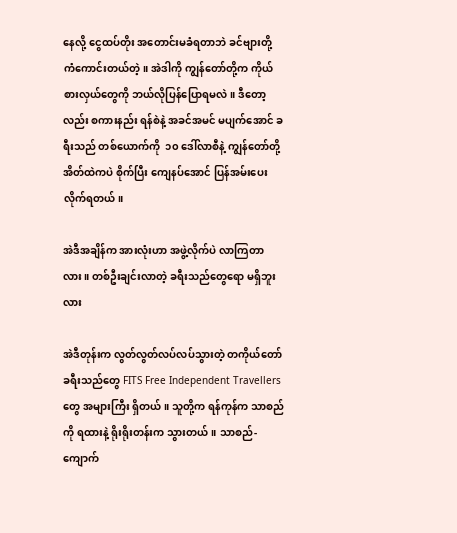နေလို့ ငွေထပ်တိုး အတောင်းမခံရတာဘဲ ခင်ဗျားတို့ ကံကောင်းတယ်တဲ့။ အဲဒါကို ကျွန်တော်တို့က ကိုယ်စားလှယ်တွေကို ဘယ်လိုပြန်ပြောရမလဲ။ ဒီတော့လည်း စကားနည်း ရန်စဲနဲ့ အခင်အမင် မပျက်အောင် ခရီးသည် တစ်ယောက်ကို  ၁၀ ဒေါ်လာစီနဲ့ ကျွန်တော်တို့ အိတ်ထဲကပဲ စိုက်ပြီး ကျေနပ်အောင် ပြန်အမ်းပေးလိုက်ရတယ်။

အဲဒီအချိန်က အားလုံးဟာ အဖွဲ့လိုက်ပဲ လာကြတာလား။ တစ်ဦးချင်းလာတဲ့ ခရီးသည်တွေရော မရှိဘူးလား

အဲဒီတုန်းက လွတ်လွတ်လပ်လပ်သွားတဲ့ တကိုယ်တော် ခရီးသည်တွေ FITS Free Independent Travellers တွေ အများကြီး ရှိတယ်။ သူတို့က ရန်ကုန်က သာစည်ကို ရထားနဲ့ ရိုးရိုးတန်းက သွားတယ်။ သာစည်-ကျောက်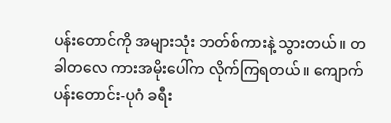ပန်းတောင်ကို အများသုံး ဘတ်စ်ကားနဲ့ သွားတယ်။ တခါတလေ ကားအမိုးပေါ်က လိုက်ကြရတယ်။ ကျောက်ပန်းတောင်း-ပုဂံ ခရီး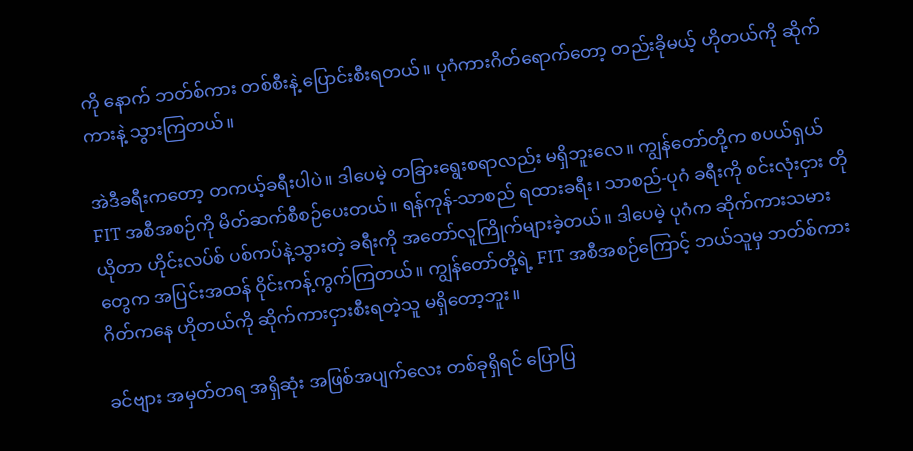ကို နောက် ဘတ်စ်ကား တစ်စီးနဲ့ ပြောင်းစီးရတယ်။ ပုဂံကားဂိတ်ရောက်တော့ တည်းခိုမယ့် ဟိုတယ်ကို ဆိုက်ကားနဲ့ သွားကြတယ်။

အဲဒီခရီးကတော့ တကယ့်ခရီးပါပဲ။ ဒါပေမဲ့ တခြားရွေးစရာလည်း မရှိဘူးလေ။ ကျွန်တော်တို့က စပယ်ရှယ် FIT အစီအစဉ်ကို မိတ်ဆက်စီစဉ်ပေးတယ်။ ရန်ကုန်-သာစည် ရထားခရီး၊ သာစည်-ပုဂံ ခရီးကို စင်းလုံးငှား တိုယိုတာ ဟိုင်းလပ်စ် ပစ်ကပ်နဲ့သွားတဲ့ ခရီးကို အတော်လူကြိုက်များခဲ့တယ်။ ဒါပေမဲ့ ပုဂံက ဆိုက်ကားသမားတွေက အပြင်းအထန် ဝိုင်းကန့်ကွက်ကြတယ်။ ကျွန်တော်တို့ရဲ့ FIT အစီအစဉ်ကြောင့် ဘယ်သူမှ ဘတ်စ်ကားဂိတ်ကနေ ဟိုတယ်ကို ဆိုက်ကားငှားစီးရတဲ့သူ မရှိတော့ဘူး။

ခင်ဗျား အမှတ်တရ အရှိဆုံး အဖြစ်အပျက်လေး တစ်ခုရှိရင် ပြောပြ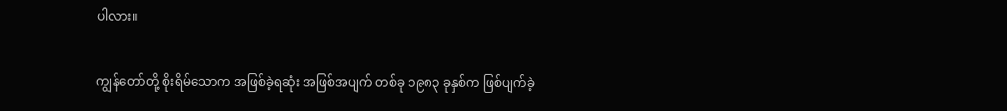ပါလား။

ကျွန်တော်တို့ စိုးရိမ်သောက အဖြစ်ခဲ့ရဆုံး အဖြစ်အပျက် တစ်ခု ၁၉၈၃ ခုနှစ်က ဖြစ်ပျက်ခဲ့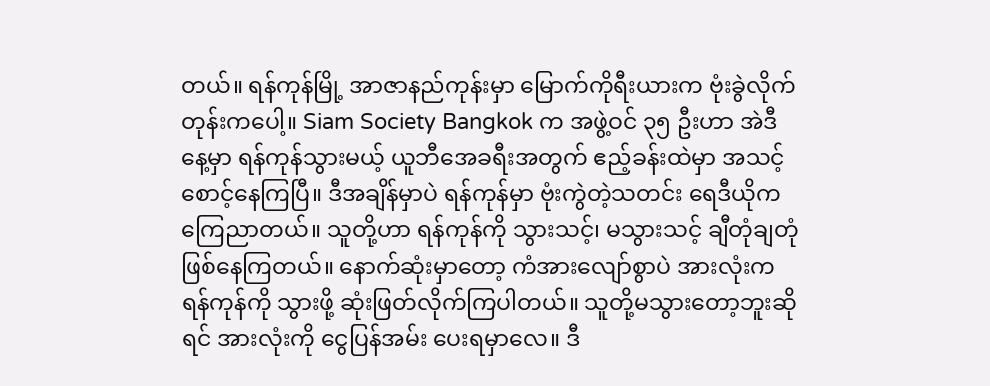တယ်။ ရန်ကုန်မြို့ အာဇာနည်ကုန်းမှာ မြောက်ကိုရီးယားက ဗုံးခွဲလိုက်တုန်းကပေါ့။ Siam Society Bangkok က အဖွဲ့ဝင် ၃၅ ဦးဟာ အဲဒီနေ့မှာ ရန်ကုန်သွားမယ့် ယူဘီအေခရီးအတွက် ဧည့်ခန်းထဲမှာ အသင့်စောင့်နေကြပြီ။ ဒီအချိန်မှာပဲ ရန်ကုန်မှာ ဗုံးကွဲတဲ့သတင်း ရေဒီယိုက ကြေညာတယ်။ သူတို့ဟာ ရန်ကုန်ကို သွားသင့်၊ မသွားသင့် ချီတုံချတုံ ဖြစ်နေကြတယ်။ နောက်ဆုံးမှာတော့ ကံအားလျော်စွာပဲ အားလုံးက ရန်ကုန်ကို သွားဖို့ ဆုံးဖြတ်လိုက်ကြပါတယ်။ သူတို့မသွားတော့ဘူးဆိုရင် အားလုံးကို ငွေပြန်အမ်း ပေးရမှာလေ။ ဒီ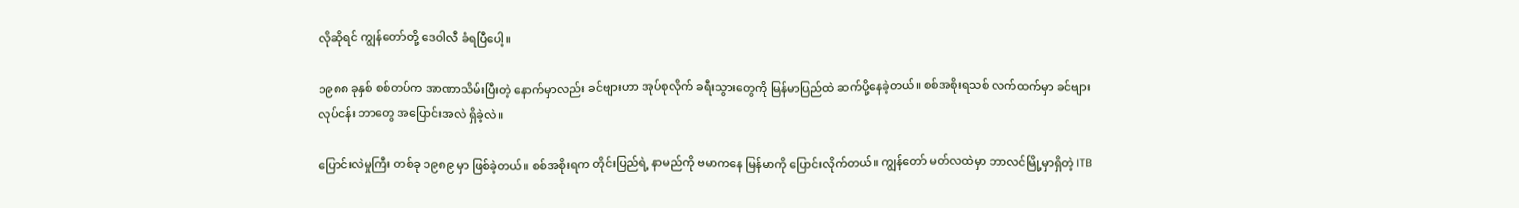လိုဆိုရင် ကျွန်တော်တို့ ဒေဝါလီ ခံရပြီပေါ့။

၁၉၈၈ ခုနှစ် စစ်တပ်က အာဏာသိမ်းပြီးတဲ့ နောက်မှာလည်း ခင်ဗျားဟာ အုပ်စုလိုက် ခရီးသွားတွေကို မြန်မာပြည်ထဲ ဆက်ပို့နေခဲ့တယ်။ စစ်အစိုးရသစ် လက်ထက်မှာ ခင်ဗျား လုပ်ငန်း ဘာတွေ အပြောင်းအလဲ ရှိခဲ့လဲ။

ပြောင်းလဲမှုကြီး တစ်ခု ၁၉၈၉ မှာ ဖြစ်ခဲ့တယ်။ စစ်အစိုးရက တိုင်းပြည်ရဲ့ နာမည်ကို ဗမာကနေ မြန်မာကို ပြောင်းလိုက်တယ်။ ကျွန်တော် မတ်လထဲမှာ ဘာလင်မြို့မှာရှိတဲ့ ITB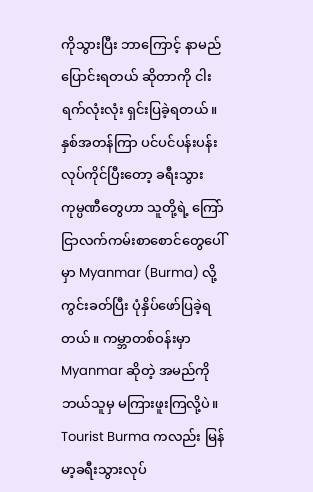ကိုသွားပြီး ဘာကြောင့် နာမည်ပြောင်းရတယ် ဆိုတာကို ငါးရက်လုံးလုံး ရှင်းပြခဲ့ရတယ်။ နှစ်အတန်ကြာ ပင်ပင်ပန်းပန်း လုပ်ကိုင်ပြီးတော့ ခရီးသွား ကုမ္ပဏီတွေဟာ သူတို့ရဲ့ ကြော်ငြာလက်ကမ်းစာစောင်တွေပေါ်မှာ Myanmar (Burma) လို့ ကွင်းခတ်ပြီး ပုံနှိပ်ဖော်ပြခဲ့ရတယ်။ ကမ္ဘာတစ်ဝန်းမှာ Myanmar ဆိုတဲ့ အမည်ကို ဘယ်သူမှ မကြားဖူးကြလို့ပဲ။ Tourist Burma ကလည်း မြန်မာ့ခရီးသွားလုပ်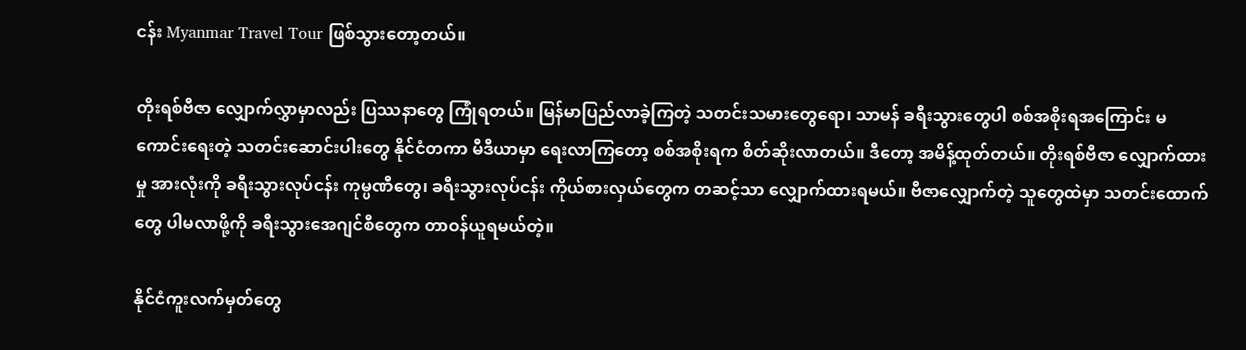ငန်း Myanmar Travel Tour ဖြစ်သွားတော့တယ်။

တိုးရစ်ဗီဇာ လျှောက်လွှာမှာလည်း ပြဿနာတွေ ကြုံရတယ်။ မြန်မာပြည်လာခဲ့ကြတဲ့ သတင်းသမားတွေရော၊ သာမန် ခရီးသွားတွေပါ စစ်အစိုးရအကြောင်း မကောင်းရေးတဲ့ သတင်းဆောင်းပါးတွေ နိုင်ငံတကာ မီဒီယာမှာ ရေးလာကြတော့ စစ်အစိုးရက စိတ်ဆိုးလာတယ်။ ဒီတော့ အမိန့်ထုတ်တယ်။ တိုးရစ်ဗီဇာ လျှောက်ထားမှု အားလုံးကို ခရီးသွားလုပ်ငန်း ကုမ္ပဏီတွေ၊ ခရီးသွားလုပ်ငန်း ကိုယ်စားလှယ်တွေက တဆင့်သာ လျှောက်ထားရမယ်။ ဗီဇာလျှောက်တဲ့ သူတွေထဲမှာ သတင်းထောက်တွေ ပါမလာဖို့ကို ခရီးသွားအေဂျင်စီတွေက တာဝန်ယူရမယ်တဲ့။

နိုင်ငံကူးလက်မှတ်တွေ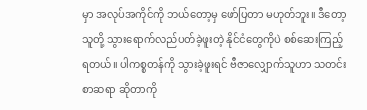မှာ အလုပ်အကိုင်ကို ဘယ်တော့မှ ဖော်ပြတာ မဟုတ်ဘူး။ ဒီတော့ သူတို့ သွားရောက်လည်ပတ်ခဲ့ဖူးတဲ့ နိုင်ငံတွေကိုပဲ စစ်ဆေးကြည့်ရတယ်။ ပါကစ္စတန်ကို သွားခဲ့ဖူးရင် ဗီဇာလျှောက်သူဟာ သတင်းစာဆရာ ဆိုတာကို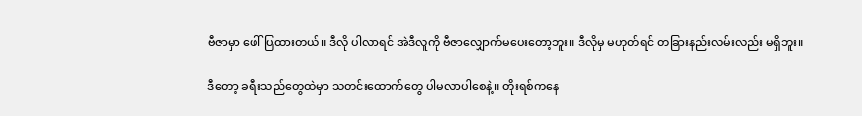ဗီဇာမှာ ဖေါ်ပြထားတယ်။ ဒီလို ပါလာရင် အဲဒီလူကို ဗီဇာလျှောက်မပေးတော့ဘူး။ ဒီလိုမှ မဟုတ်ရင် တခြားနည်းလမ်းလည်း မရှိဘူး။

ဒီတော့ ခရီးသည်တွေထဲမှာ သတင်းထောက်တွေ ပါမလာပါစေနဲ့။ တိုးရစ်ကနေ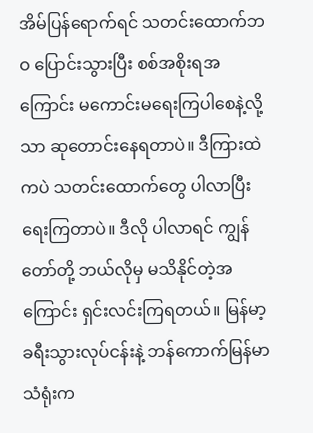အိမ်ပြန်ရောက်ရင် သတင်းထောက်ဘဝ ပြောင်းသွားပြီး စစ်အစိုးရအကြောင်း မကောင်းမရေးကြပါစေနဲ့လို့သာ ဆုတောင်းနေရတာပဲ။ ဒီကြားထဲကပဲ သတင်းထောက်တွေ ပါလာပြီး ရေးကြတာပဲ။ ဒီလို ပါလာရင် ကျွန်တော်တို့ ဘယ်လိုမှ မသိနိုင်တဲ့အကြောင်း ရှင်းလင်းကြရတယ်။ မြန်မာ့ခရီးသွားလုပ်ငန်းနဲ့ ဘန်ကောက်မြန်မာသံရုံးက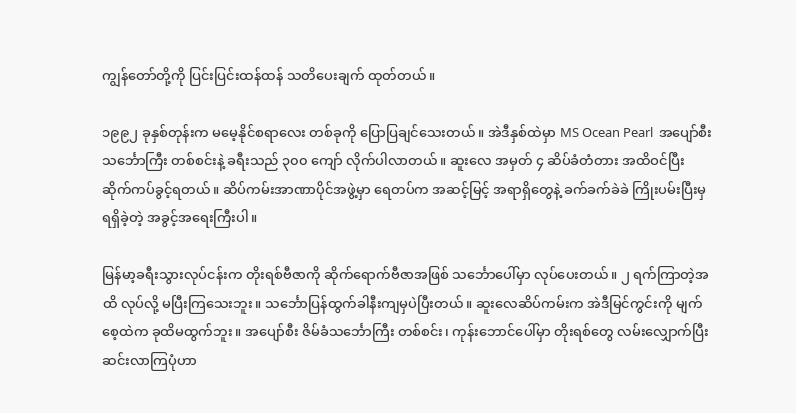ကျွန်တော်တို့ကို ပြင်းပြင်းထန်ထန် သတိပေးချက် ထုတ်တယ်။

၁၉၉၂ ခုနှစ်တုန်းက မမေ့နိုင်စရာလေး တစ်ခုကို ပြောပြချင်သေးတယ်။ အဲဒီနှစ်ထဲမှာ MS Ocean Pearl  အပျော်စီး သင်္ဘောကြီး တစ်စင်းနဲ့ ခရီးသည် ၃၀၀ ကျော် လိုက်ပါလာတယ်။ ဆူးလေ အမှတ် ၄ ဆိပ်ခံတံတား အထိဝင်ပြီး ဆိုက်ကပ်ခွင့်ရတယ်။ ဆိပ်ကမ်းအာဏာပိုင်အဖွဲ့မှာ ရေတပ်က အဆင့်မြင့် အရာရှိတွေနဲ့ ခက်ခက်ခဲခဲ ကြိုးပမ်းပြီးမှ ရရှိခဲ့တဲ့ အခွင့်အရေးကြီးပါ။

မြန်မာ့ခရီးသွားလုပ်ငန်းက တိုးရစ်ဗီဇာကို ဆိုက်ရောက်ဗီဇာအဖြစ် သင်္ဘောပေါ်မှာ လုပ်ပေးတယ်။ ၂ ရက်ကြာတဲ့အထိ လုပ်လို့ မပြီးကြသေးဘူး။ သင်္ဘောပြန်ထွက်ခါနီးကျမှပဲပြီးတယ်။ ဆူးလေဆိပ်ကမ်းက အဲဒီမြင်ကွင်းကို မျက်စေ့ထဲက ခုထိမထွက်ဘူး။ အပျော်စီး ဇိမ်ခံသင်္ဘောကြီး တစ်စင်း၊ ကုန်းဘောင်ပေါ်မှာ တိုးရစ်တွေ လမ်းလျှောက်ပြီး ဆင်းလာကြပုံဟာ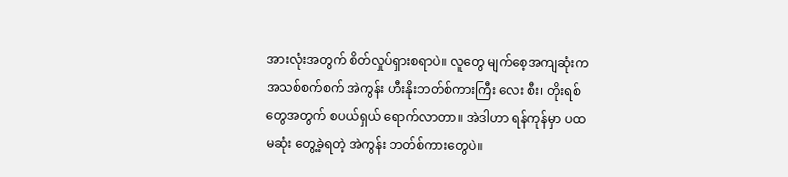အားလုံးအတွက် စိတ်လှုပ်ရှားစရာပဲ။ လူတွေ မျက်စေ့အကျဆုံးက အသစ်စက်စက် အဲကွန်း ဟီးနိုးဘတ်စ်ကားကြီး လေး စီး၊ တိုးရစ်တွေအတွက် စပယ်ရှယ် ရောက်လာတာ။ အဲဒါဟာ ရန်ကုန်မှာ ပထမဆုံး တွေ့ခဲ့ရတဲ့ အဲကွန်း ဘတ်စ်ကားတွေပဲ။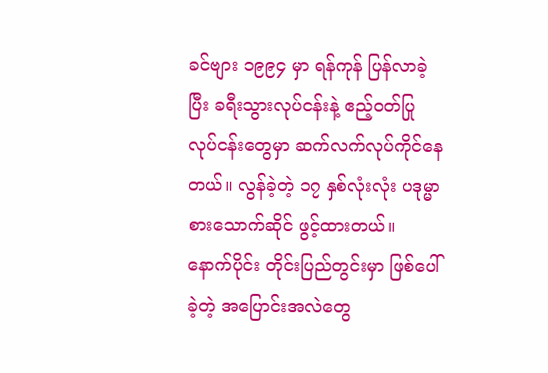ခင်ဗျား ၁၉၉၄ မှာ ရန်ကုန် ပြန်လာခဲ့ပြီး ခရီးသွားလုပ်ငန်းနဲ့ ဧည့်ဝတ်ပြု လုပ်ငန်းတွေမှာ ဆက်လက်လုပ်ကိုင်နေတယ်။ လွန်ခဲ့တဲ့ ၁၇ နှစ်လုံးလုံး ပဒုမ္မာ စားသောက်ဆိုင် ဖွင့်ထားတယ်။ နောက်ပိုင်း တိုင်းပြည်တွင်းမှာ ဖြစ်ပေါ်ခဲ့တဲ့ အပြောင်းအလဲတွေ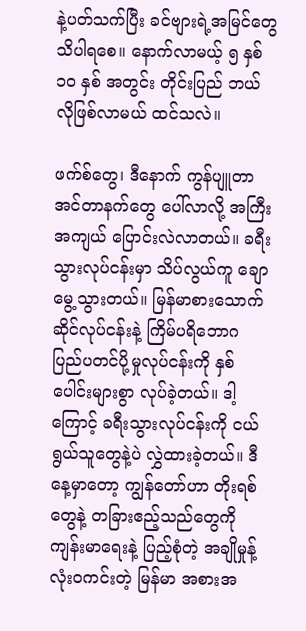နဲ့ပတ်သက်ပြီး ခင်ဗျားရဲ့အမြင်တွေ သိပါရစေ။ နောက်လာမယ့် ၅ နှစ် ၁၀ နှစ် အတွင်း တိုင်းပြည် ဘယ်လိုဖြစ်လာမယ် ထင်သလဲ။

ဖက်စ်တွေ၊ ဒီနောက် ကွန်ပျူတာ အင်တာနက်တွေ ပေါ်လာလို့ အကြီးအကျယ် ပြောင်းလဲလာတယ်။ ခရီးသွားလုပ်ငန်းမှာ သိပ်လွယ်ကူ ချောမွေ့သွားတယ်။ မြန်မာစားသောက်ဆိုင်လုပ်ငန်းနဲ့ ကြိမ်ပရိဘောဂ ပြည်ပတင်ပို့မှုလုပ်ငန်းကို နှစ်ပေါင်းများစွာ လုပ်ခဲ့တယ်။ ဒါ့ကြောင့် ခရီးသွားလုပ်ငန်းကို ငယ်ရွယ်သူတွေနဲ့ပဲ လွှဲထားခဲ့တယ်။ ဒီနေ့မှာတော့ ကျွန်တော်ဟာ တိုးရစ်တွေနဲ့ တခြားဧည့်သည်တွေကို ကျန်းမာရေးနဲ့ ပြည့်စုံတဲ့ အချိုမှုန့် လုံးဝကင်းတဲ့ မြန်မာ အစားအ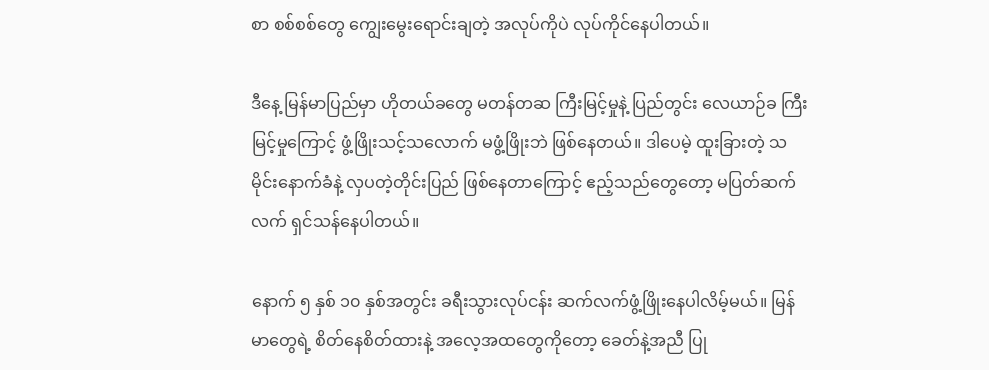စာ စစ်စစ်တွေ ကျွေးမွေးရောင်းချတဲ့ အလုပ်ကိုပဲ လုပ်ကိုင်နေပါတယ်။

ဒီနေ့ မြန်မာပြည်မှာ ဟိုတယ်ခတွေ မတန်တဆ ကြီးမြင့်မှုနဲ့ ပြည်တွင်း လေယာဉ်ခ ကြီးမြင့်မှုကြောင့် ဖွံ့ဖြိုးသင့်သလောက် မဖွံ့ဖြိုးဘဲ ဖြစ်နေတယ်။ ဒါပေမဲ့ ထူးခြားတဲ့ သမိုင်းနောက်ခံနဲ့ လှပတဲ့တိုင်းပြည် ဖြစ်နေတာကြောင့် ဧည့်သည်တွေတော့ မပြတ်ဆက်လက် ရှင်သန်နေပါတယ်။

နောက် ၅ နှစ် ၁၀ နှစ်အတွင်း ခရီးသွားလုပ်ငန်း ဆက်လက်ဖွံ့ဖြိုးနေပါလိမ့်မယ်။ မြန်မာတွေရဲ့ စိတ်နေစိတ်ထားနဲ့ အလေ့အထတွေကိုတော့ ခေတ်နဲ့အညီ ပြု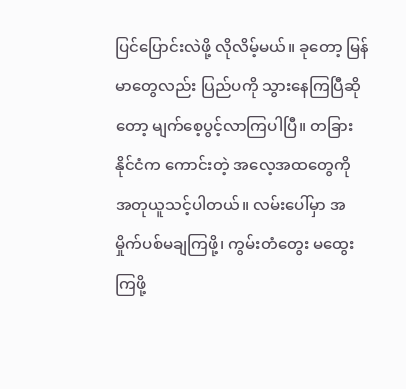ပြင်ပြောင်းလဲဖို့ လိုလိမ့်မယ်။ ခုတော့ မြန်မာတွေလည်း ပြည်ပကို သွားနေကြပြီဆိုတော့ မျက်စေ့ပွင့်လာကြပါပြီ။ တခြားနိုင်ငံက ကောင်းတဲ့ အလေ့အထတွေကို အတုယူသင့်ပါတယ်။ လမ်းပေါ်မှာ အမှိုက်ပစ်မချကြဖို့၊ ကွမ်းတံတွေး မထွေးကြဖို့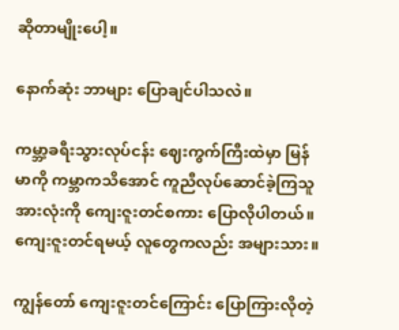ဆိုတာမျိုးပေါ့။

နောက်ဆုံး ဘာများ ပြောချင်ပါသလဲ။

ကမ္ဘာ့ခရီးသွားလုပ်ငန်း ဈေးကွက်ကြီးထဲမှာ မြန်မာကို ကမ္ဘာကသိအောင် ကူညီလုပ်ဆောင်ခဲ့ကြသူ အားလုံးကို ကျေးဇူးတင်စကား ပြောလိုပါတယ်။ ကျေးဇူးတင်ရမယ့် လူတွေကလည်း အများသား။

ကျွန်တော် ကျေးဇူးတင်ကြောင်း ပြောကြားလိုတဲ့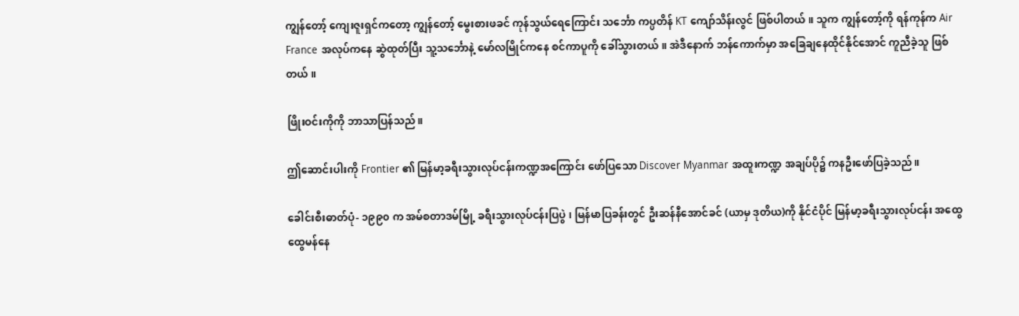ကျွန်တော့် ကျေးဇူးရှင်ကတော့ ကျွန်တော့် မွေးစားဖခင် ကုန်သွယ်ရေကြောင်း သင်္ဘော ကပ္ပတိန် KT ကျော်သိန်းလွင် ဖြစ်ပါတယ်။ သူက ကျွန်တော့်ကို ရန်ကုန်က Air France အလုပ်ကနေ ဆွဲထုတ်ပြီး သူ့သင်္ဘောနဲ့ မော်လမြိုင်ကနေ စင်ကာပူကို ခေါ်သွားတယ်။ အဲဒီနောက် ဘန်ကောက်မှာ အခြေချနေထိုင်နိုင်အောင် ကူညီခဲ့သူ ဖြစ်တယ်။

ဖြိုးဝင်းကိုကို ဘာသာပြန်သည်။

ဤဆောင်းပါးကို Frontier ၏ မြန်မာ့ခရီးသွားလုပ်ငန်းကဏ္ဍအကြောင်း ဖော်ပြသော Discover Myanmar အထူးကဏ္ဍ အချပ်ပို၌ ကနဦးဖော်ပြခဲ့သည်။

ခေါင်းစီးဓာတ်ပုံ- ၁၉၉၀ က အမ်စတာဒမ်မြို့ ခရီးသွားလုပ်ငန်းပြပွဲ၊ မြန်မာပြခန်းတွင် ဦးဆန်နီအောင်ခင် (ယာမှ ဒုတိယ)ကို နိုင်ငံပိုင် မြန်မာ့ခရီးသွားလုပ်ငန်း အထွေထွေမန်နေ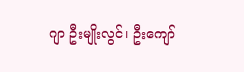ဂျာ ဦးမျိုးလွင်၊ ဦးကျော်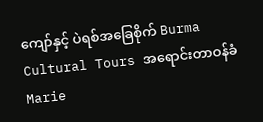ကျော်နှင့် ပဲရစ်အခြေစိုက် Burma Cultural Tours အရောင်းတာဝန်ခံ Marie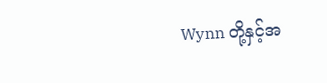Wynn တို့နှင့်အ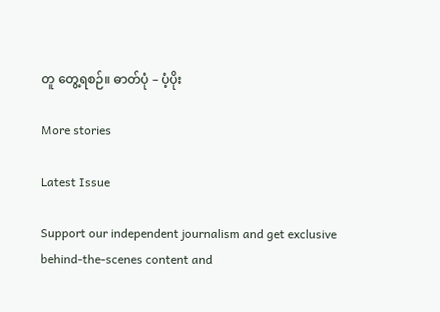တူ တွေ့ရစဉ်။ ဓာတ်ပုံ – ပံ့ပိုး

More stories

Latest Issue

Support our independent journalism and get exclusive behind-the-scenes content and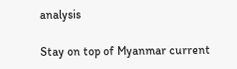analysis

Stay on top of Myanmar current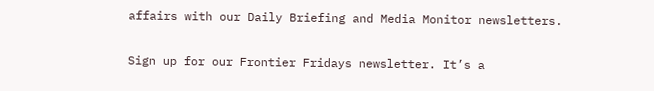affairs with our Daily Briefing and Media Monitor newsletters.

Sign up for our Frontier Fridays newsletter. It’s a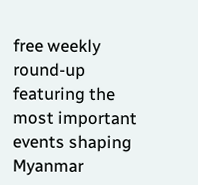free weekly round-up featuring the most important events shaping Myanmar